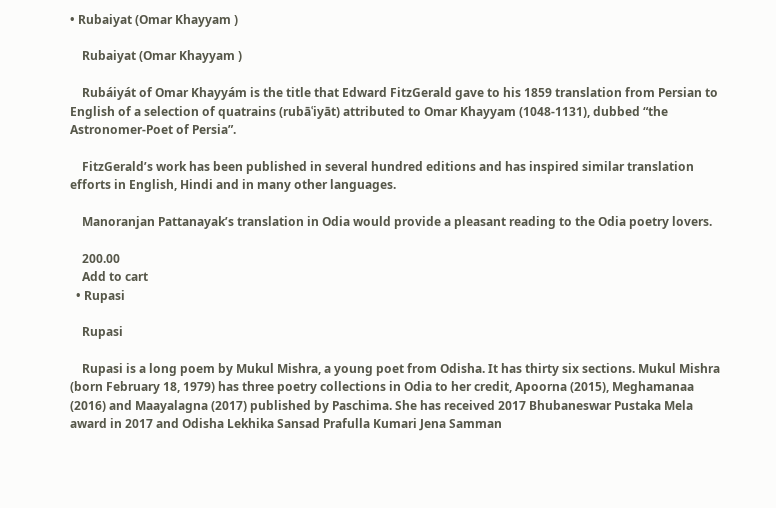• Rubaiyat (Omar Khayyam )

    Rubaiyat (Omar Khayyam )

    Rubáiyát of Omar Khayyám is the title that Edward FitzGerald gave to his 1859 translation from Persian to English of a selection of quatrains (rubāʿiyāt) attributed to Omar Khayyam (1048-1131), dubbed “the Astronomer-Poet of Persia”.

    FitzGerald’s work has been published in several hundred editions and has inspired similar translation efforts in English, Hindi and in many other languages.

    Manoranjan Pattanayak’s translation in Odia would provide a pleasant reading to the Odia poetry lovers.

    200.00
    Add to cart
  • Rupasi

    Rupasi

    Rupasi is a long poem by Mukul Mishra, a young poet from Odisha. It has thirty six sections. Mukul Mishra (born February 18, 1979) has three poetry collections in Odia to her credit, Apoorna (2015), Meghamanaa (2016) and Maayalagna (2017) published by Paschima. She has received 2017 Bhubaneswar Pustaka Mela award in 2017 and Odisha Lekhika Sansad Prafulla Kumari Jena Samman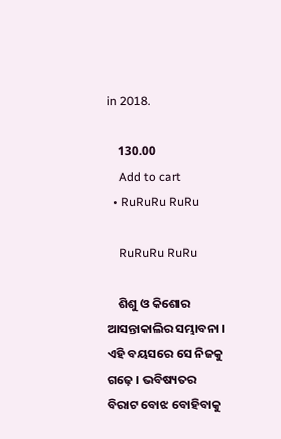in 2018.

    130.00
    Add to cart
  • RuRuRu RuRu

    RuRuRu RuRu

    ଶିଶୁ ଓ କିଶୋର ଆସନ୍ତାକାଲିର ସମ୍ଭାବନା । ଏହି ବୟସରେ ସେ ନିଜକୁ ଗଢ଼େ । ଭବିଷ୍ୟତର ବିରାଟ ବୋଝ ବୋହିବାକୁ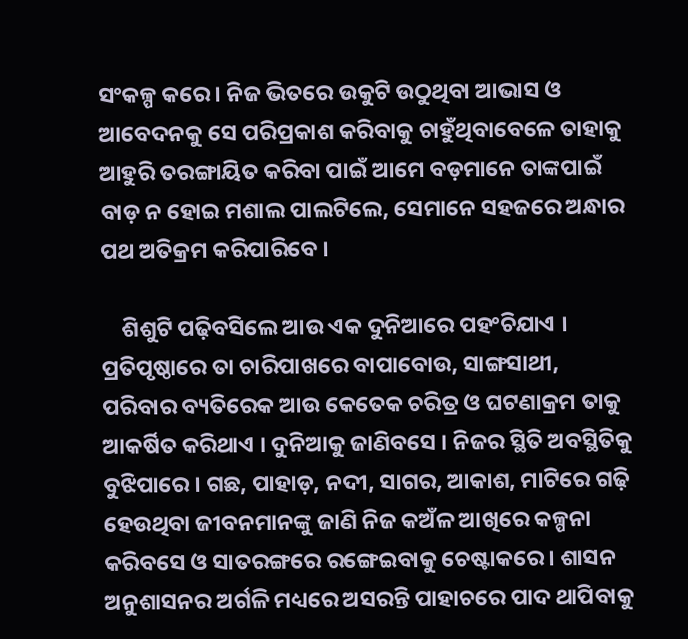ସଂକଳ୍ପ କରେ । ନିଜ ଭିତରେ ଉକୁଟି ଉଠୁଥିବା ଆଭାସ ଓ ଆବେଦନକୁ ସେ ପରିପ୍ରକାଶ କରିବାକୁ ଚାହୁଁଥିବାବେଳେ ତାହାକୁ ଆହୁରି ତରଙ୍ଗାୟିତ କରିବା ପାଇଁ ଆମେ ବଡ଼ମାନେ ତାଙ୍କପାଇଁ ବାଡ଼ ନ ହୋଇ ମଶାଲ ପାଲଟିଲେ, ସେମାନେ ସହଜରେ ଅନ୍ଧାର ପଥ ଅତିକ୍ରମ କରିପାରିବେ ।

    ଶିଶୁଟି ପଢ଼ିବସିଲେ ଆଉ ଏକ ଦୁନିଆରେ ପହଂଚିଯାଏ । ପ୍ରତିପୃଷ୍ଠାରେ ତା ଚାରିପାଖରେ ବାପାବୋଉ, ସାଙ୍ଗସାଥୀ, ପରିବାର ବ୍ୟତିରେକ ଆଉ କେତେକ ଚରିତ୍ର ଓ ଘଟଣାକ୍ରମ ତାକୁ ଆକର୍ଷିତ କରିଥାଏ । ଦୁନିଆକୁ ଜାଣିବସେ । ନିଜର ସ୍ଥିତି ଅବସ୍ଥିତିକୁ ବୁଝିପାରେ । ଗଛ, ପାହାଡ଼, ନଦୀ, ସାଗର, ଆକାଶ, ମାଟିରେ ଗଢ଼ି ହେଉଥିବା ଜୀବନମାନଙ୍କୁ ଜାଣି ନିଜ କଅଁଳ ଆଖିରେ କଳ୍ପନା କରିବସେ ଓ ସାତରଙ୍ଗରେ ରଙ୍ଗେଇବାକୁ ଚେଷ୍ଟାକରେ । ଶାସନ ଅନୁଶାସନର ଅର୍ଗଳି ମଧ୍ୟରେ ଅସରନ୍ତି ପାହାଚରେ ପାଦ ଥାପିବାକୁ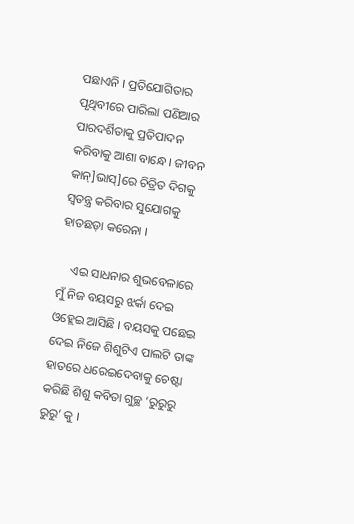ପଛାଏନି । ପ୍ରତିଯୋଗିତାର ପୃଥିବୀରେ ପାରିଲା ପଣିଆର ପାରଦର୍ଶିତାକୁ ପ୍ରତିପାଦନ କରିବାକୁ ଆଶା ବାନ୍ଧେ । ଜୀବନ କାନ୍]ଭାସ୍]ରେ ଚିତ୍ରିତ ଦିଗକୁ ସ୍ୱତନ୍ତ୍ର କରିବାର ସୁଯୋଗକୁ ହାତଛଡ଼ା କରେନା ।

    ଏଇ ସାଧନାର ଶୁଭବେଳାରେ ମୁଁ ନିଜ ବୟସରୁ ଝର୍କା ଦେଇ ଓହ୍ଲେଇ ଆସିଛି । ବୟସକୁ ପଛେଇ ଦେଇ ନିଜେ ଶିଶୁଟିଏ ପାଲଟି ତାଙ୍କ ହାତରେ ଧରେଇଦେବାକୁ ଚେଷ୍ଟା କରିଛି ଶିଶୁ କବିତା ଗୁଚ୍ଛ ‘ରୁରୁରୁ ରୁରୁ’ କୁ ।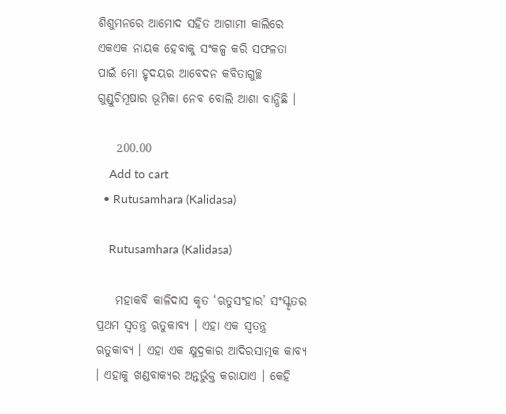ଶିଶୁମନରେ ଆମୋଦ ସହିତ ଆଗାମୀ କାଲିରେ ଏକଏକ ନାୟକ ହେବାକୁ ସଂକଳ୍ପ କରି ସଫଳତା ପାଇଁ ମୋ ହୃଦୟର ଆବେଦନ କବିତାଗୁଚ୍ଛ ଗୁଣ୍ଡୁଚିମୂଷାର ଭୂମିକା ନେବ ବୋଲି ଆଶା ବାନ୍ଧିଛି ।

    200.00
    Add to cart
  • Rutusamhara (Kalidasa)

    Rutusamhara (Kalidasa)

    ମହାକବି କାଳିଦାସ କୃତ ‘ଋତୁସଂହାର’ ସଂସ୍କୃତର ପ୍ରଥମ ସ୍ୱତନ୍ତ୍ର ଋତୁକାବ୍ୟ । ଏହା ଏକ ସ୍ୱତନ୍ତ୍ର ଋତୁକାବ୍ୟ । ଏହା ଏକ କ୍ଷୁଦ୍ରକାର ଆଦିରସାତ୍ମକ କାବ୍ୟ । ଏହାକୁ ଖଣ୍ଡବାକ୍ୟର ଅନ୍ତର୍ଭୁକ୍ତ କରାଯାଏ । କେହି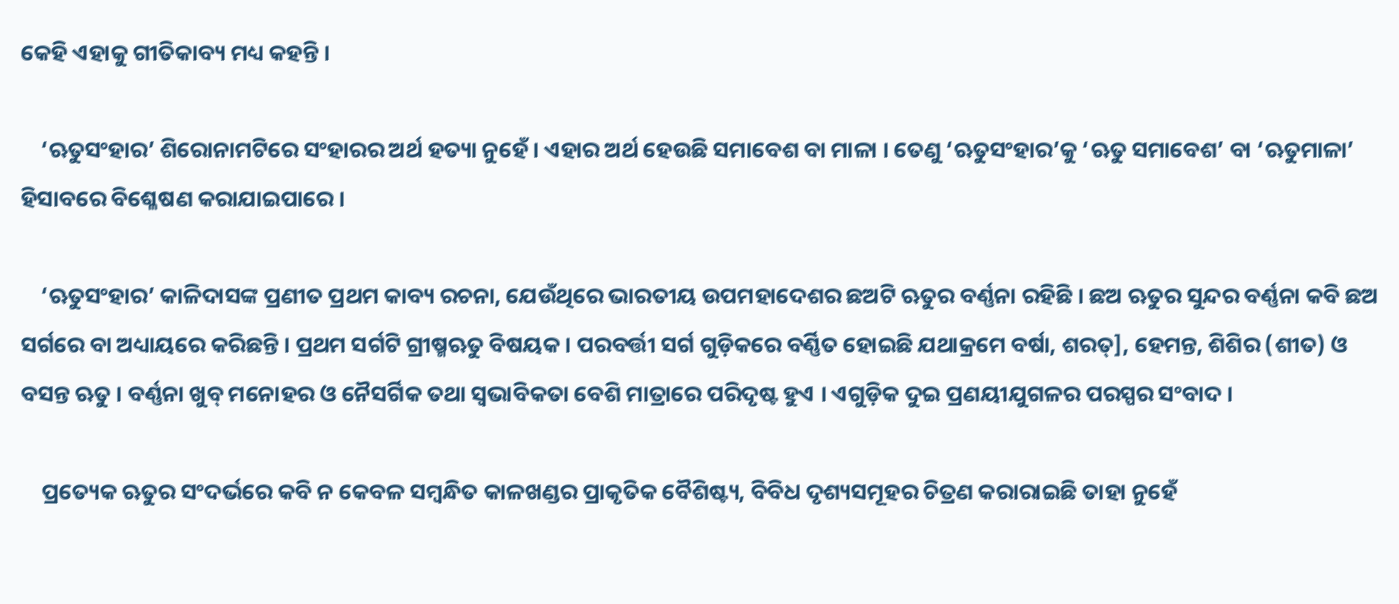କେହି ଏହାକୁ ଗୀତିକାବ୍ୟ ମଧ୍ୟ କହନ୍ତି ।

    ‘ଋତୁସଂହାର’ ଶିରୋନାମଟିରେ ସଂହାରର ଅର୍ଥ ହତ୍ୟା ନୁହେଁ । ଏହାର ଅର୍ଥ ହେଉଛି ସମାବେଶ ବା ମାଳା । ତେଣୁ ‘ଋତୁସଂହାର’କୁ ‘ଋତୁ ସମାବେଶ’ ବା ‘ଋତୁମାଳା’ ହିସାବରେ ବିଶ୍ଳେଷଣ କରାଯାଇପାରେ ।

    ‘ଋତୁସଂହାର’ କାଳିଦାସଙ୍କ ପ୍ରଣୀତ ପ୍ରଥମ କାବ୍ୟ ରଚନା, ଯେଉଁଥିରେ ଭାରତୀୟ ଉପମହାଦେଶର ଛଅଟି ଋତୁର ବର୍ଣ୍ଣନା ରହିଛି । ଛଅ ଋତୁର ସୁନ୍ଦର ବର୍ଣ୍ଣନା କବି ଛଅ ସର୍ଗରେ ବା ଅଧ୍ୟାୟରେ କରିଛନ୍ତି । ପ୍ରଥମ ସର୍ଗଟି ଗ୍ରୀଷ୍ମଋତୁ ବିଷୟକ । ପରବର୍ତ୍ତୀ ସର୍ଗ ଗୁଡ଼ିକରେ ବର୍ଣ୍ଣିତ ହୋଇଛି ଯଥାକ୍ରମେ ବର୍ଷା, ଶରତ୍], ହେମନ୍ତ, ଶିଶିର (ଶୀତ) ଓ ବସନ୍ତ ଋତୁ । ବର୍ଣ୍ଣନା ଖୁବ୍ ମନୋହର ଓ ନୈସର୍ଗିକ ତଥା ସ୍ୱଭାବିକତା ବେଶି ମାତ୍ରାରେ ପରିଦୃଷ୍ଟ ହୁଏ । ଏଗୁଡ଼ିକ ଦୁଇ ପ୍ରଣୟୀଯୁଗଳର ପରସ୍ପର ସଂବାଦ ।

    ପ୍ରତ୍ୟେକ ଋତୁର ସଂଦର୍ଭରେ କବି ନ କେବଳ ସମ୍ବନ୍ଧିତ କାଳଖଣ୍ଡର ପ୍ରାକୃତିକ ବୈଶିଷ୍ଟ୍ୟ, ବିବିଧ ଦୃଶ୍ୟସମୂହର ଚିତ୍ରଣ କରାରାଇଛି ତାହା ନୁହେଁ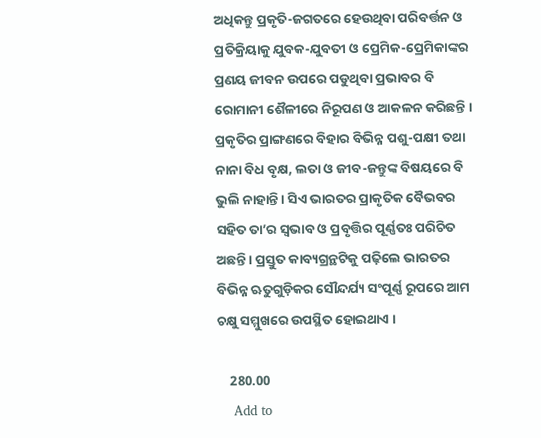ଅଧିକନ୍ତୁ ପ୍ରକୃତି-ଜଗତରେ ହେଉଥିବା ପରିବର୍ତ୍ତନ ଓ ପ୍ରତିକ୍ରିୟାକୁ ଯୁବକ-ଯୁବତୀ ଓ ପ୍ରେମିକ-ପ୍ରେମିକାଙ୍କର ପ୍ରଣୟ ଜୀବନ ଉପରେ ପଡୁଥିବା ପ୍ରଭାବର ବି ରୋମାନୀ ଶୈଳୀରେ ନିରୂପଣ ଓ ଆକଳନ କରିଛନ୍ତି । ପ୍ରକୃତିର ପ୍ରାଙ୍ଗଣରେ ବିହାର ବିଭିନ୍ନ ପଶୁ-ପକ୍ଷୀ ତଥା ନାନା ବିଧ ବୃକ୍ଷ, ଲତା ଓ ଜୀବ-ଜନ୍ତୁଙ୍କ ବିଷୟରେ ବି ଭୁଲି ନାହାନ୍ତି । ସିଏ ଭାରତର ପ୍ରାକୃତିକ ବୈଭବର ସହିତ ତା’ର ସ୍ୱଭାବ ଓ ପ୍ରବୃତ୍ତିର ପୂର୍ଣ୍ଣତଃ ପରିଚିତ ଅଛନ୍ତି । ପ୍ରସ୍ତୁତ କାବ୍ୟଗ୍ରନ୍ଥଟିକୁ ପଢ଼ିଲେ ଭାରତର ବିଭିନ୍ନ ଋତୁଗୁଡ଼ିକର ସୌନ୍ଦର୍ଯ୍ୟ ସଂପୂର୍ଣ୍ଣ ରୂପରେ ଆମ ଚକ୍ଷୁ ସମ୍ମୁଖରେ ଉପସ୍ଥିତ ହୋଇଥାଏ ।

    280.00
    Add to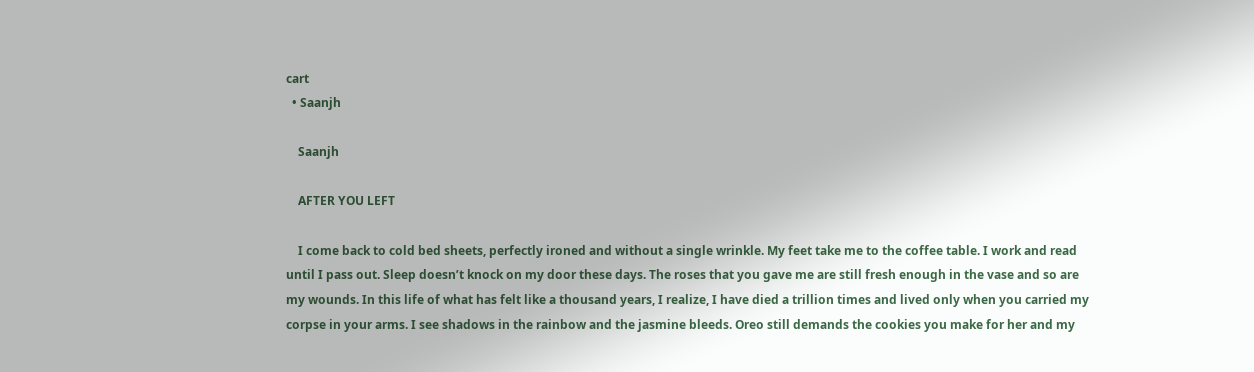cart
  • Saanjh

    Saanjh

    AFTER YOU LEFT

    I come back to cold bed sheets, perfectly ironed and without a single wrinkle. My feet take me to the coffee table. I work and read until I pass out. Sleep doesn’t knock on my door these days. The roses that you gave me are still fresh enough in the vase and so are my wounds. In this life of what has felt like a thousand years, I realize, I have died a trillion times and lived only when you carried my corpse in your arms. I see shadows in the rainbow and the jasmine bleeds. Oreo still demands the cookies you make for her and my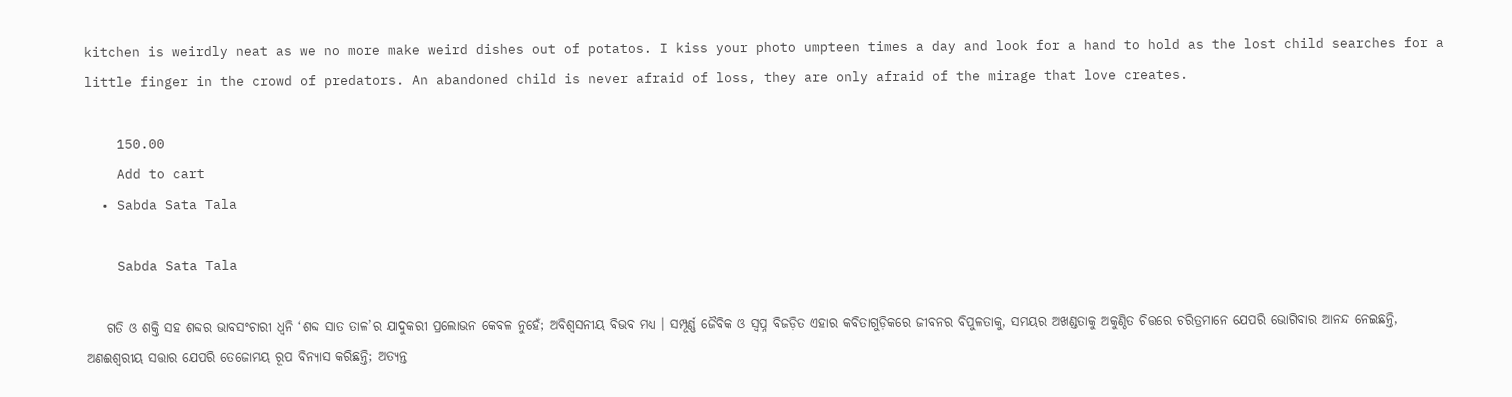kitchen is weirdly neat as we no more make weird dishes out of potatos. I kiss your photo umpteen times a day and look for a hand to hold as the lost child searches for a little finger in the crowd of predators. An abandoned child is never afraid of loss, they are only afraid of the mirage that love creates.

    150.00
    Add to cart
  • Sabda Sata Tala

    Sabda Sata Tala

    ଗତି ଓ ଶକ୍ତି ସହ ଶବ୍ଦର ଭାବସଂଚାରୀ ଧ୍ୱନି ‘ଶବ୍ଦ ସାତ ତାଳ’ର ଯାଦୁକରୀ ପ୍ରଲୋଭନ କେବଳ ନୁହେଁ; ଅବିଶ୍ୱସନୀୟ ବିଭବ ମଧ୍ୟ । ସମ୍ପୂର୍ଣ୍ଣ ଜୈବିକ ଓ ସ୍ୱପ୍ନ ବିଜଡ଼ିତ ଏହାର କବିତାଗୁଡ଼ିକରେ ଜୀବନର ବିପୁଳତାକୁ, ସମୟର ଅଖଣ୍ଡତାକୁ ଅକୁଣ୍ଠିତ ଚିତ୍ତରେ ଚରିତ୍ରମାନେ ଯେପରି ଭୋଗିବାର ଆନନ୍ଦ ନେଇଛନ୍ତି, ଅଣଈଶ୍ୱରୀୟ ସତ୍ତାର ଯେପରି ତେଜୋମୟ ରୂପ ବିନ୍ୟାସ କରିଛନ୍ତି; ଅତ୍ୟନ୍ତ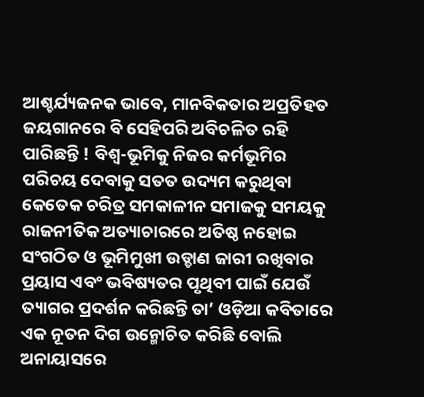ଆଶ୍ଚର୍ଯ୍ୟଜନକ ଭାବେ, ମାନବିକତାର ଅପ୍ରତିହତ ଜୟଗାନରେ ବି ସେହିପରି ଅବିଚଳିତ ରହି ପାରିଛନ୍ତି ! ବିଶ୍ୱ-ଭୂମିକୁ ନିଜର କର୍ମଭୂମିର ପରିଚୟ ଦେବାକୁ ସତତ ଉଦ୍ୟମ କରୁଥିବା କେତେକ ଚରିତ୍ର ସମକାଳୀନ ସମାଜକୁ ସମୟକୁ ରାଜନୀତିକ ଅତ୍ୟାଚାରରେ ଅତିଷ୍ଠ ନହୋଇ ସଂଗଠିତ ଓ ଭୂମିମୁଖୀ ଉଡ୍ଡାଣ ଜାରୀ ରଖିବାର ପ୍ରୟାସ ଏବଂ ଭବିଷ୍ୟତର ପୃଥିବୀ ପାଇଁ ଯେଉଁ ତ୍ୟାଗର ପ୍ରଦର୍ଶନ କରିଛନ୍ତି ତା’ ଓଡ଼ିଆ କବିତାରେ ଏକ ନୂତନ ଦିଗ ଉନ୍ମୋଚିତ କରିଛି ବୋଲି ଅନାୟାସରେ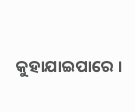କୁହାଯାଇପାରେ ।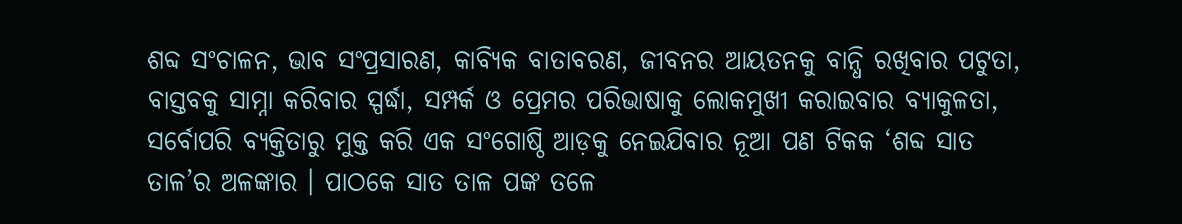ଶବ୍ଦ ସଂଚାଳନ, ଭାବ ସଂପ୍ରସାରଣ, କାବ୍ୟିକ ବାତାବରଣ, ଜୀବନର ଆୟତନକୁ ବାନ୍ଧି ରଖିବାର ପଟୁତା, ବାସ୍ତବକୁ ସାମ୍ନା କରିବାର ସ୍ପର୍ଦ୍ଧା, ସମ୍ପର୍କ ଓ ପ୍ରେମର ପରିଭାଷାକୁ ଲୋକମୁଖୀ କରାଇବାର ବ୍ୟାକୁଳତା, ସର୍ବୋପରି ବ୍ୟକ୍ତିତାରୁ ମୁକ୍ତ କରି ଏକ ସଂଗୋଷ୍ଠି ଆଡ଼କୁ ନେଇଯିବାର ନୂଆ ପଣ ଟିକକ ‘ଶବ୍ଦ ସାତ ତାଳ’ର ଅଳଙ୍କାର । ପାଠକେ ସାତ ତାଳ ପଙ୍କ ତଳେ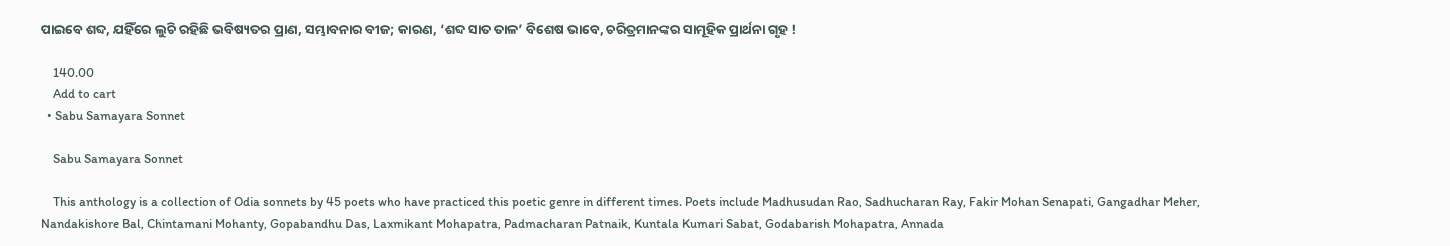ପାଇବେ ଶବ୍ଦ, ଯହିଁରେ ଲୁଚି ରହିଛି ଭବିଷ୍ୟତର ପ୍ରାଣ, ସମ୍ଭାବନାର ବୀଜ; କାରଣ, ‘ଶବ୍ଦ ସାତ ତାଳ’ ବିଶେଷ ଭାବେ, ଚରିତ୍ରମାନଙ୍କର ସାମୂହିକ ପ୍ରାର୍ଥନା ଗୃହ !

    140.00
    Add to cart
  • Sabu Samayara Sonnet

    Sabu Samayara Sonnet

    This anthology is a collection of Odia sonnets by 45 poets who have practiced this poetic genre in different times. Poets include Madhusudan Rao, Sadhucharan Ray, Fakir Mohan Senapati, Gangadhar Meher, Nandakishore Bal, Chintamani Mohanty, Gopabandhu Das, Laxmikant Mohapatra, Padmacharan Patnaik, Kuntala Kumari Sabat, Godabarish Mohapatra, Annada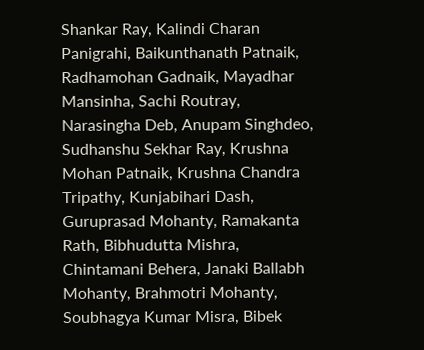Shankar Ray, Kalindi Charan Panigrahi, Baikunthanath Patnaik, Radhamohan Gadnaik, Mayadhar Mansinha, Sachi Routray, Narasingha Deb, Anupam Singhdeo, Sudhanshu Sekhar Ray, Krushna Mohan Patnaik, Krushna Chandra Tripathy, Kunjabihari Dash, Guruprasad Mohanty, Ramakanta Rath, Bibhudutta Mishra, Chintamani Behera, Janaki Ballabh Mohanty, Brahmotri Mohanty, Soubhagya Kumar Misra, Bibek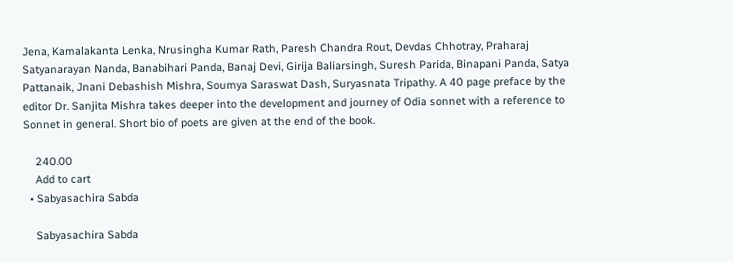Jena, Kamalakanta Lenka, Nrusingha Kumar Rath, Paresh Chandra Rout, Devdas Chhotray, Praharaj Satyanarayan Nanda, Banabihari Panda, Banaj Devi, Girija Baliarsingh, Suresh Parida, Binapani Panda, Satya Pattanaik, Jnani Debashish Mishra, Soumya Saraswat Dash, Suryasnata Tripathy. A 40 page preface by the editor Dr. Sanjita Mishra takes deeper into the development and journey of Odia sonnet with a reference to Sonnet in general. Short bio of poets are given at the end of the book.

    240.00
    Add to cart
  • Sabyasachira Sabda

    Sabyasachira Sabda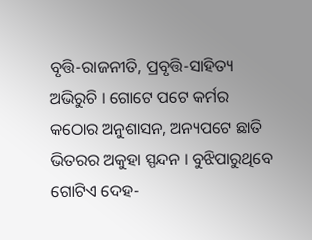ବୃତ୍ତି-ରାଜନୀତି, ପ୍ରବୃତ୍ତି-ସାହିତ୍ୟ ଅଭିରୁଚି । ଗୋଟେ ପଟେ କର୍ମର କଠୋର ଅନୁଶାସନ, ଅନ୍ୟପଟେ ଛାତି ଭିତରର ଅକୁହା ସ୍ପନ୍ଦନ । ବୁଝିପାରୁଥିବେ ଗୋଟିଏ ଦେହ-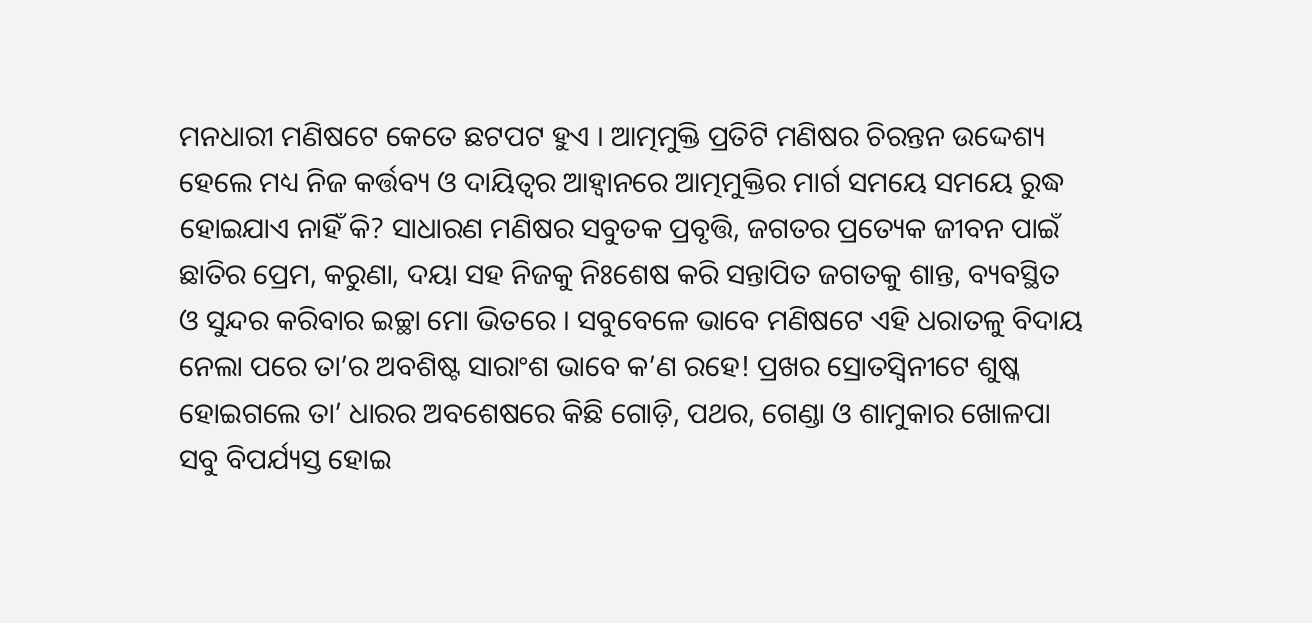ମନଧାରୀ ମଣିଷଟେ କେତେ ଛଟପଟ ହୁଏ । ଆତ୍ମମୁକ୍ତି ପ୍ରତିଟି ମଣିଷର ଚିରନ୍ତନ ଉଦ୍ଦେଶ୍ୟ ହେଲେ ମଧ୍ୟ ନିଜ କର୍ତ୍ତବ୍ୟ ଓ ଦାୟିତ୍ୱର ଆହ୍ୱାନରେ ଆତ୍ମମୁକ୍ତିର ମାର୍ଗ ସମୟେ ସମୟେ ରୁଦ୍ଧ ହୋଇଯାଏ ନାହିଁ କି? ସାଧାରଣ ମଣିଷର ସବୁତକ ପ୍ରବୃତ୍ତି, ଜଗତର ପ୍ରତ୍ୟେକ ଜୀବନ ପାଇଁ ଛାତିର ପ୍ରେମ, କରୁଣା, ଦୟା ସହ ନିଜକୁ ନିଃଶେଷ କରି ସନ୍ତାପିତ ଜଗତକୁ ଶାନ୍ତ, ବ୍ୟବସ୍ଥିତ ଓ ସୁନ୍ଦର କରିବାର ଇଚ୍ଛା ମୋ ଭିତରେ । ସବୁବେଳେ ଭାବେ ମଣିଷଟେ ଏହି ଧରାତଳୁ ବିଦାୟ ନେଲା ପରେ ତା’ର ଅବଶିଷ୍ଟ ସାରାଂଶ ଭାବେ କ’ଣ ରହେ! ପ୍ରଖର ସ୍ରୋତସ୍ୱିନୀଟେ ଶୁଷ୍କ ହୋଇଗଲେ ତା’ ଧାରର ଅବଶେଷରେ କିଛି ଗୋଡ଼ି, ପଥର, ଗେଣ୍ଡା ଓ ଶାମୁକାର ଖୋଳପା ସବୁ ବିପର୍ଯ୍ୟସ୍ତ ହୋଇ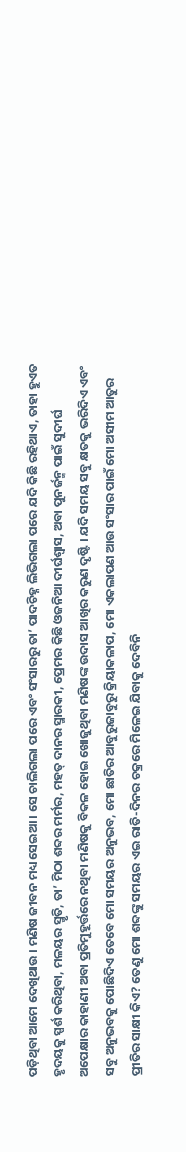ପଡ଼ିଥିବା ଆମେ ଦେଖିଥାଉ । ମଣିଷ ଜୀବନ ମଧ୍ୟ ସେଇଆ । ସେ ଚାଲିଗଲା ପରେ ଏବଂ ସଂସାରରୁ ତା’ ପାଦଚିହ୍ନ ଲିଭିଗଲା ପରେ ଯଦି କିଛି ରହିଥାଏ, ତାହା ହୁଏତ ହୃଦୟକୁ ସ୍ପର୍ଶ କରିଥିବା, ମଳୟର ସ୍ମୃତି, ତା’ ମିଠା ଶବ୍ଦର ମର୍ମର, ମହତ୍ ଦାନର ସ୍ମାରକୀ, ପ୍ରେମର କିଛି ଓଜନିଆ ଦୀର୍ଘଶ୍ୱାସ, ଅବା ପୁନର୍ଜନ୍ମ ପାଇଁ ସୁଦୀର୍ଘ ଅପେକ୍ଷାର କାହାଣୀ ଅବା ପ୍ରତିମୁହୂର୍ତ୍ତରେ ନଥିବା ମଣିଷକୁ ବିକଳ ହୋଇ ଖୋଜୁଥିବା ମଣିଷଙ୍କ ଉଦାସ ଆଖିର କରୁଣ ଦୃଷ୍ଟି । ଯଦି ସମୟ ସବୁ କ୍ଷତକୁ ଭରିଦିଏ ଏବଂ ସବୁ ଅନୁଭବକୁ ପୋଛିଦିଏ ତେବେ ମୋ ସମୟର ଅନୁଭବ, ମୋ ଛାତିର ଆବୁରୁଜାବୁରୁ କ୍ରିୟାକଳାପ, ମୋ ଏକଲାପଣ ଆଉ ସଂସାର ପାଇଁ ମୋ ଅସୀମ ଆତୁର ପ୍ରୀତିର ସାକ୍ଷୀ କିଏ? ତେଣୁ ମୋ ଶବ୍ଦଙ୍କୁ ସମୟର ଏଇ ରାତି-ଦିନର ଚକ୍ରରେ ମିଳେଇ ଯିବାକୁ ଦେବିନି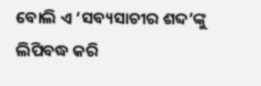ବୋଲି ଏ ‘ସବ୍ୟସାଚୀର ଶବ୍ଦ’ଙ୍କୁ ଲିପିବଦ୍ଧ କରି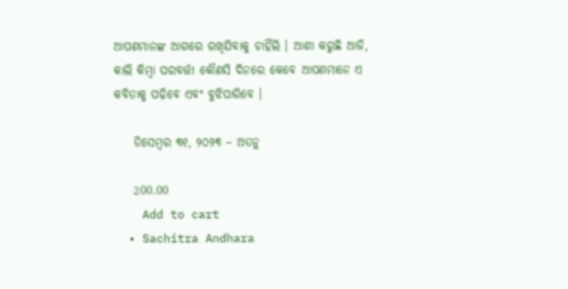ଆପଣମାନଙ୍କ ଆଗରେ ରଖିଯିବାକୁ ଚାହିଁଲି । ଆଶା କରୁଛି ଆଜି, କାଲି କିମ୍ବା ପରବର୍ତ୍ତୀ କୌଣସି ଦିନରେ କେବେ ଆପଣମାନେ ଏ କବିତାକୁ ପଢ଼ିବେ ଏବଂ ବୁଝିପାରିବେ ।

    ଡିସେମ୍ବର ୩୧, ୨୦୨୩ – ଅତନୁ

    200.00
    Add to cart
  • Sachitra Andhara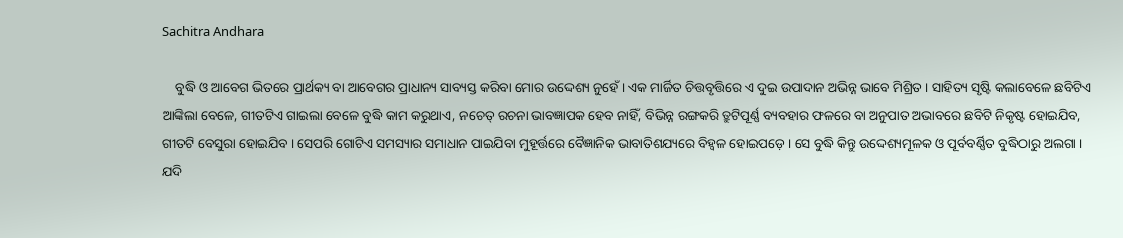Sachitra Andhara

    ବୁଦ୍ଧି ଓ ଆବେଗ ଭିତରେ ପ୍ରାର୍ଥକ୍ୟ ବା ଆବେଗର ପ୍ରାଧାନ୍ୟ ସାବ୍ୟସ୍ତ କରିବା ମୋର ଉଦ୍ଦେଶ୍ୟ ନୁହେଁ । ଏକ ମାର୍ଜିତ ଚିତ୍ତବୃତ୍ତିରେ ଏ ଦୁଇ ଉପାଦାନ ଅଭିନ୍ନ ଭାବେ ମିଶ୍ରିତ । ସାହିତ୍ୟ ସୃଷ୍ଟି କଲାବେଳେ ଛବିଟିଏ ଆଙ୍କିଲା ବେଳେ, ଗୀତଟିଏ ଗାଇଲା ବେଳେ ବୁଦ୍ଧି କାମ କରୁଥାଏ, ନଚେତ୍ ରଚନା ଭାବଜ୍ଞାପକ ହେବ ନାହିଁ, ବିଭିନ୍ନ ରଙ୍ଗକରି ତ୍ରୁଟିପୂର୍ଣ୍ଣ ବ୍ୟବହାର ଫଳରେ ବା ଅନୁପାତ ଅଭାବରେ ଛବିଟି ନିକୃଷ୍ଟ ହୋଇଯିବ, ଗୀତଟି ବେସୁରା ହୋଇଯିବ । ସେପରି ଗୋଟିଏ ସମସ୍ୟାର ସମାଧାନ ପାଇଯିବା ମୁହୂର୍ତ୍ତରେ ବୈଜ୍ଞାନିକ ଭାବାତିଶଯ୍ୟରେ ବିହ୍ୱଳ ହୋଇପଡ଼େ । ସେ ବୁଦ୍ଧି କିନ୍ତୁ ଉଦ୍ଦେଶ୍ୟମୂଳକ ଓ ପୂର୍ବବର୍ଣ୍ଣିତ ବୁଦ୍ଧିଠାରୁ ଅଲଗା । ଯଦି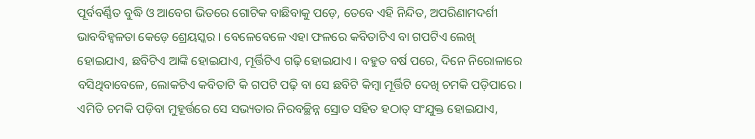ପୂର୍ବବର୍ଣ୍ଣିତ ବୁଦ୍ଧି ଓ ଆବେଗ ଭିତରେ ଗୋଟିକ ବାଛିବାକୁ ପଡ଼େ, ତେବେ ଏହି ନିନ୍ଦିତ, ଅପରିଣାମଦର୍ଶୀ ଭାବବିହ୍ୱଳତା କେଡ଼େ ଶ୍ରେୟସ୍କର । ବେଳେବେଳେ ଏହା ଫଳରେ କବିତାଟିଏ ବା ଗପଟିଏ ଲେଖି ହୋଇଯାଏ, ଛବିଟିଏ ଆଙ୍କି ହୋଇଯାଏ, ମୂର୍ତ୍ତିଟିଏ ଗଢ଼ି ହୋଇଯାଏ । ବହୁତ ବର୍ଷ ପରେ, ଦିନେ ନିରୋଳାରେ ବସିଥିବାବେଳେ, ଲୋକଟିଏ କବିତାଟି କି ଗପଟି ପଢ଼ି ବା ସେ ଛବିଟି କିମ୍ବା ମୂର୍ତ୍ତିଟି ଦେଖି ଚମକି ପଡ଼ିପାରେ । ଏମିତି ଚମକି ପଡ଼ିବା ମୁହୂର୍ତ୍ତରେ ସେ ସଭ୍ୟତାର ନିରବଚ୍ଛିନ୍ନ ସ୍ରୋତ ସହିତ ହଠାତ୍ ସଂଯୁକ୍ତ ହୋଇଯାଏ,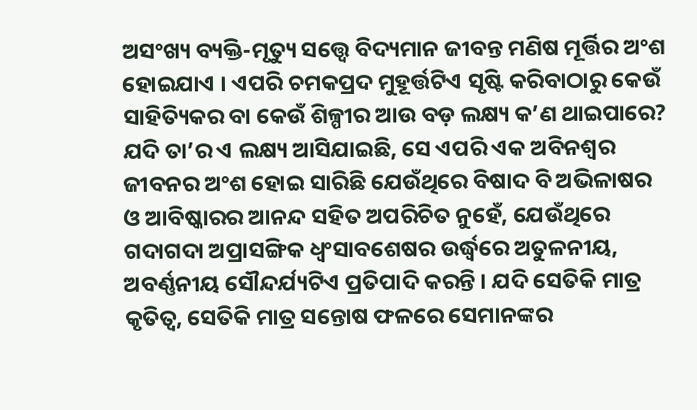ଅସଂଖ୍ୟ ବ୍ୟକ୍ତି-ମୃତ୍ୟୁ ସତ୍ତ୍ୱେ ବିଦ୍ୟମାନ ଜୀବନ୍ତ ମଣିଷ ମୂର୍ତ୍ତିର ଅଂଶ ହୋଇଯାଏ । ଏପରି ଚମକପ୍ରଦ ମୁହୂର୍ତ୍ତଟିଏ ସୃଷ୍ଟି କରିବାଠାରୁ କେଉଁ ସାହିତ୍ୟିକର ବା କେଉଁ ଶିଳ୍ପୀର ଆଉ ବଡ଼ ଲକ୍ଷ୍ୟ କ’ଣ ଥାଇପାରେ? ଯଦି ତା’ର ଏ ଲକ୍ଷ୍ୟ ଆସିଯାଇଛି, ସେ ଏପରି ଏକ ଅବିନଶ୍ୱର ଜୀବନର ଅଂଶ ହୋଇ ସାରିଛି ଯେଉଁଥିରେ ବିଷାଦ ବି ଅଭିଳାଷର ଓ ଆବିଷ୍କାରର ଆନନ୍ଦ ସହିତ ଅପରିଚିତ ନୁହେଁ, ଯେଉଁଥିରେ ଗଦାଗଦା ଅପ୍ରାସଙ୍ଗିକ ଧ୍ୱଂସାବଶେଷର ଉର୍ଦ୍ଧ୍ୱରେ ଅତୁଳନୀୟ, ଅବର୍ଣ୍ଣନୀୟ ସୌନ୍ଦର୍ଯ୍ୟଟିଏ ପ୍ରତିପାଦି କରନ୍ତି । ଯଦି ସେତିକି ମାତ୍ର କୃତିତ୍ୱ, ସେତିକି ମାତ୍ର ସନ୍ତୋଷ ଫଳରେ ସେମାନଙ୍କର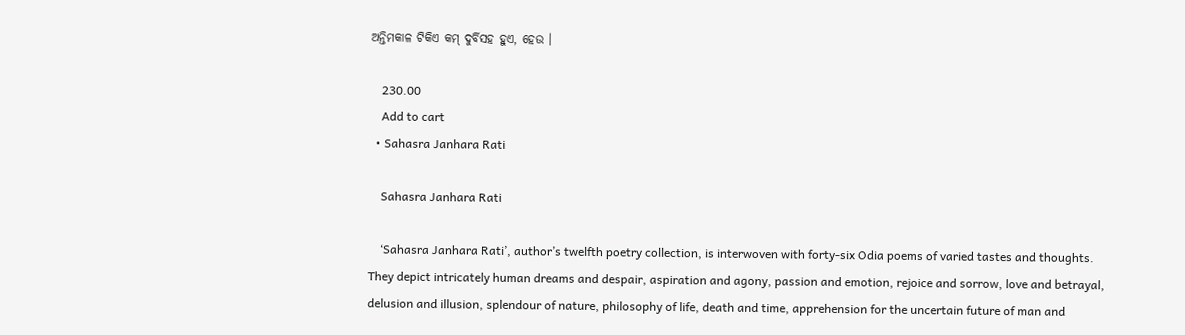ଅନ୍ତିମକାଳ ଟିକିଏ କମ୍ ଦୁର୍ବିସହ ହୁଏ, ହେଉ ।

    230.00
    Add to cart
  • Sahasra Janhara Rati

    Sahasra Janhara Rati

    ‘Sahasra Janhara Rati’, author’s twelfth poetry collection, is interwoven with forty-six Odia poems of varied tastes and thoughts. They depict intricately human dreams and despair, aspiration and agony, passion and emotion, rejoice and sorrow, love and betrayal, delusion and illusion, splendour of nature, philosophy of life, death and time, apprehension for the uncertain future of man and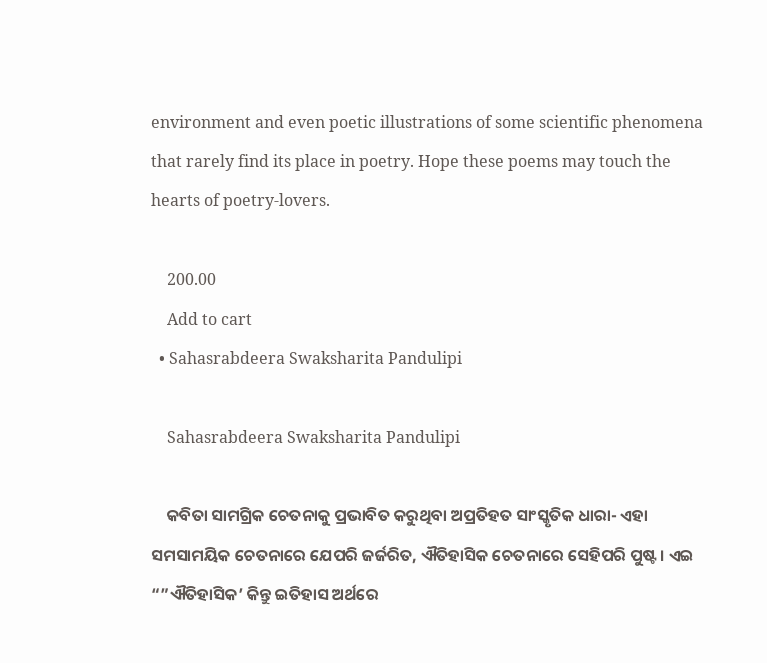environment and even poetic illustrations of some scientific phenomena that rarely find its place in poetry. Hope these poems may touch the hearts of poetry-lovers.

    200.00
    Add to cart
  • Sahasrabdeera Swaksharita Pandulipi

    Sahasrabdeera Swaksharita Pandulipi

    କବିତା ସାମଗ୍ରିକ ଚେତନାକୁ ପ୍ରଭାବିତ କରୁଥିବା ଅପ୍ରତିହତ ସାଂସ୍କୃତିକ ଧାରା- ଏହା ସମସାମୟିକ ଚେତନାରେ ଯେପରି ଜର୍ଜରିତ, ଐତିହାସିକ ଚେତନାରେ ସେହିପରି ପୁଷ୍ଟ । ଏଇ “”ଐତିହାସିକ’ କିନ୍ତୁ ଇତିହାସ ଅର୍ଥରେ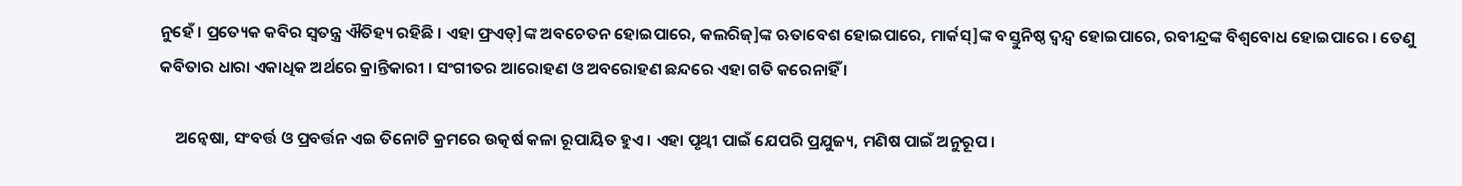ନୁହେଁ । ପ୍ରତ୍ୟେକ କବିର ସ୍ୱତନ୍ତ୍ର ଐତିହ୍ୟ ରହିଛି । ଏହା ଫ୍ରଏଡ୍]ଙ୍କ ଅବଚେତନ ହୋଇପାରେ, କଲରିଜ୍]ଙ୍କ ଋତାବେଶ ହୋଇପାରେ, ମାର୍କସ୍]ଙ୍କ ବସ୍ତୁନିଷ୍ଠ ଦ୍ୱନ୍ଦ୍ୱ ହୋଇପାରେ, ରବୀନ୍ଦ୍ରଙ୍କ ବିଶ୍ୱବୋଧ ହୋଇପାରେ । ତେଣୁ କବିତାର ଧାରା ଏକାଧିକ ଅର୍ଥରେ କ୍ରାନ୍ତିକାରୀ । ସଂଗୀତର ଆରୋହଣ ଓ ଅବରୋହଣ ଛନ୍ଦରେ ଏହା ଗତି କରେନାହିଁ ।

    ଅନ୍ୱେଷା, ସଂବର୍ତ୍ତ ଓ ପ୍ରବର୍ତ୍ତନ ଏଇ ତିନୋଟି କ୍ରମରେ ଉତ୍କର୍ଷ କଳା ରୂପାୟିତ ହୁଏ । ଏହା ପୃଥ୍ୱୀ ପାଇଁ ଯେପରି ପ୍ରଯୁଜ୍ୟ, ମଣିଷ ପାଇଁ ଅନୁରୂପ ।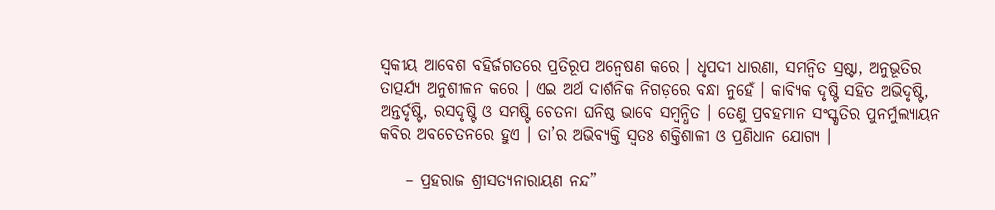ସ୍ୱକୀୟ ଆବେଶ ବହିର୍ଜଗତରେ ପ୍ରତିରୂପ ଅନ୍ୱେଷଣ କରେ । ଧୃପଦୀ ଧାରଣା, ସମନ୍ୱିତ ସ୍ରଷ୍ଟା, ଅନୁଭୂତିର ତାତ୍ପର୍ଯ୍ୟ ଅନୁଶୀଳନ କରେ । ଏଇ ଅର୍ଥ ଦାର୍ଶନିକ ନିଗଡ଼ରେ ବନ୍ଧା ନୁହେଁ । କାବ୍ୟିକ ଦୃଷ୍ଟି ସହିତ ଅଭିଦୃଷ୍ଟି, ଅନ୍ତର୍ଦୃଷ୍ଟି, ରସଦୃଷ୍ଟି ଓ ସମଷ୍ଟି ଚେତନା ଘନିଷ୍ଠ ଭାବେ ସମ୍ବନ୍ଧିତ । ତେଣୁ ପ୍ରବହମାନ ସଂସ୍କୃତିର ପୁନର୍ମୁଲ୍ୟାୟନ କବିର ଅବଚେତନରେ ହୁଏ । ତା’ର ଅଭିବ୍ୟକ୍ତି ସ୍ୱତଃ ଶକ୍ତିଶାଳୀ ଓ ପ୍ରଣିଧାନ ଯୋଗ୍ୟ ।

    – ପ୍ରହରାଜ ଶ୍ରୀସତ୍ୟନାରାୟଣ ନନ୍ଦ”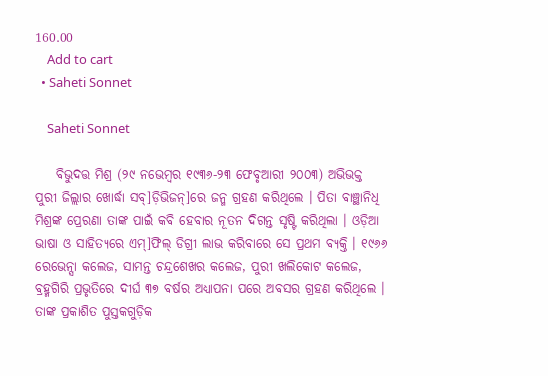160.00
    Add to cart
  • Saheti Sonnet

    Saheti Sonnet

    ବିଭୁଦତ୍ତ ମିଶ୍ର (୨୯ ନଭେମ୍ବର ୧୯୩୬-୨୩ ଫେବୃଆରୀ ୨୦୦୩) ଅଭିଭକ୍ତ ପୁରୀ ଜିଲ୍ଲାର ଖୋର୍ଦ୍ଧା ସବ୍]ଡ଼ିଭିଜନ୍]ରେ ଜନ୍ମ ଗ୍ରହଣ କରିଥିଲେ । ପିତା ବାଞ୍ଛାନିଧି ମିଶ୍ରଙ୍କ ପ୍ରେରଣା ତାଙ୍କ ପାଇଁ କବି ହେବାର ନୂତନ ଦିଗନ୍ତ ସୃଷ୍ଟି କରିଥିଲା । ଓଡ଼ିଆ ଭାଷା ଓ ସାହିତ୍ୟରେ ଏମ୍]ଫିଲ୍ ଡିଗ୍ରୀ ଲାଭ କରିବାରେ ସେ ପ୍ରଥମ ବ୍ୟକ୍ତି । ୧୯୬୬ ରେଭେନ୍ସା କଲେଜ, ସାମନ୍ତ ଚନ୍ଦ୍ରଶେଖର କଲେଜ, ପୁରୀ ଖଲିକୋଟ କଲେଜ, ବ୍ରହ୍ମଗିରି ପ୍ରଭୃତିରେ ଦୀର୍ଘ ୩୭ ବର୍ଷର ଅଧ୍ୟାପନା ପରେ ଅବସର ଗ୍ରହଣ କରିଥିଲେ । ତାଙ୍କ ପ୍ରକାଶିତ ପୁସ୍ତକଗୁଡ଼ିକ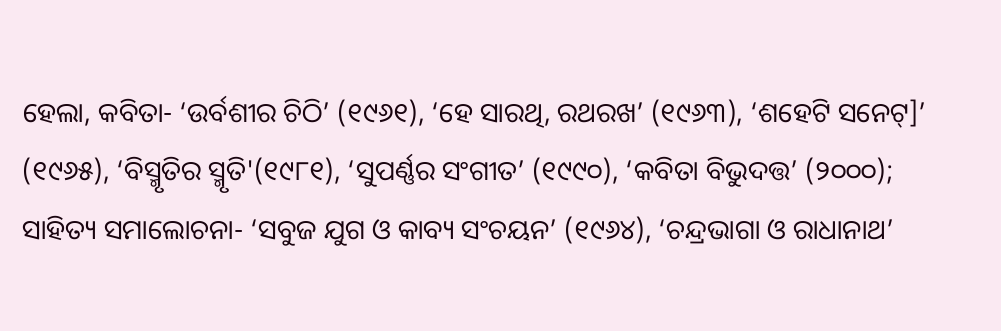ହେଲା, କବିତା- ‘ଉର୍ବଶୀର ଚିଠି’ (୧୯୬୧), ‘ହେ ସାରଥି, ରଥରଖ’ (୧୯୬୩), ‘ଶହେଟି ସନେଟ୍]’ (୧୯୬୫), ‘ବିସ୍ମୃତିର ସ୍ମୃତି'(୧୯୮୧), ‘ସୁପର୍ଣ୍ଣର ସଂଗୀତ’ (୧୯୯୦), ‘କବିତା ବିଭୁଦତ୍ତ’ (୨୦୦୦); ସାହିତ୍ୟ ସମାଲୋଚନା- ‘ସବୁଜ ଯୁଗ ଓ କାବ୍ୟ ସଂଚୟନ’ (୧୯୬୪), ‘ଚନ୍ଦ୍ରଭାଗା ଓ ରାଧାନାଥ’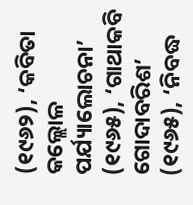(୧୯୬୨), ‘କବିତା କଲ୍ଲୋଳ ପର୍ଯ୍ୟାଲୋଚନା’ (୧୯୬୫), ‘ଗାଥାକବି ଗୋଦାବରିଶ’ (୧୯୬୫), ‘ନିବଦ୍ଧ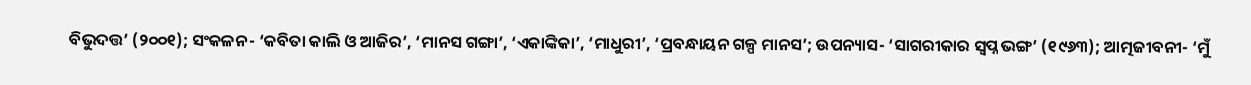ବିଭୁଦତ୍ତ’ (୨୦୦୧); ସଂକଳନ- ‘କବିତା କାଲି ଓ ଆଜିର’, ‘ମାନସ ଗଙ୍ଗା’, ‘ଏକାଙ୍କିକା’, ‘ମାଧୁରୀ’, ‘ପ୍ରବନ୍ଧାୟନ ଗଳ୍ପ ମାନସ’; ଉପନ୍ୟାସ- ‘ସାଗରୀକାର ସ୍ୱପ୍ନ ଭଙ୍ଗ’ (୧୯୬୩); ଆତ୍ମଜୀବନୀ- ‘ମୁଁ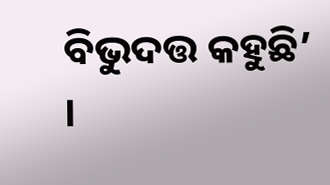ବିଭୁଦତ୍ତ କହୁଛି’ ।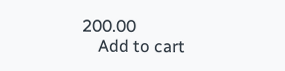200.00
    Add to cart